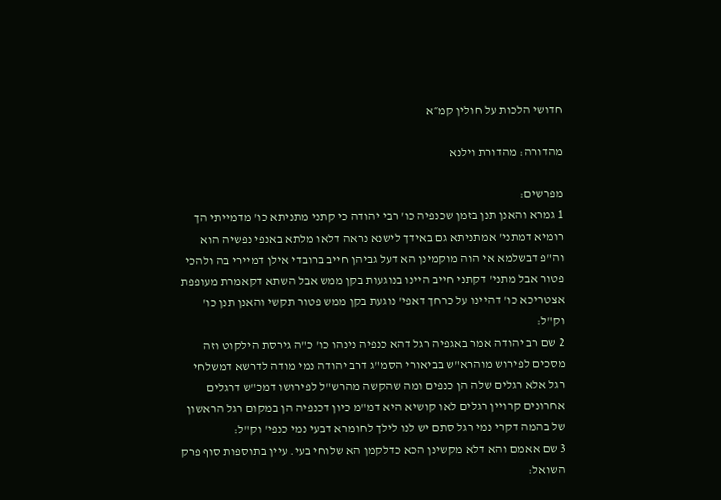חדושי הלכות על חולין קמ״א

מהדורה: מהדורת וילנא

מפרשים:
1 גמרא והאנן תנן בזמן שכנפיה כו' רבי יהודה כי קתני מתניתא כו' מדמייתי הך רומיא דמתני' אמתניתא גם באידך לישנא נראה דלאו מלתא באנפי נפשיה הוא וה"פ דבשלמא אי הוה מוקמינן הא דעל גביהן חייב ברובדי אילן דמיירי בה ולהכי פטור אבל מתני' דקתני חייב היינו בנוגעות בקן ממש אבל השתא דקאמרת מעופפת אצטריכא כו' דהיינו על כרחך דאפי' נוגעת בקן ממש פטור תקשי והאנן תנן כו' וק"ל:
2 שם רב יהודה אמר באגפיה רגל דהא כנפיה נינהו כו' כ"ה גירסת הילקוט וזה מסכים לפירוש מוהרא"ש בביאורי הסמ"ג דרב יהודה נמי מודה לדרשא דמשלחי רגל אלא רגלים שלה הן כנפים ומה שהקשה מהרש"ל לפירושו דמכ"ש דרגלים אחרונים קרויין רגלים לאו קושיא היא דמ"מ כיון דכנפיה הן במקום רגל הראשון של בהמה דקרי נמי רגל סתם יש לנו לילך לחומרא דבעי נמי כנפי' וק"ל:
3 שם אאמם והא דלא מקשינן הכא כדלקמן הא שלוחי בעי. עיין בתוספות סוף פרק השואל: